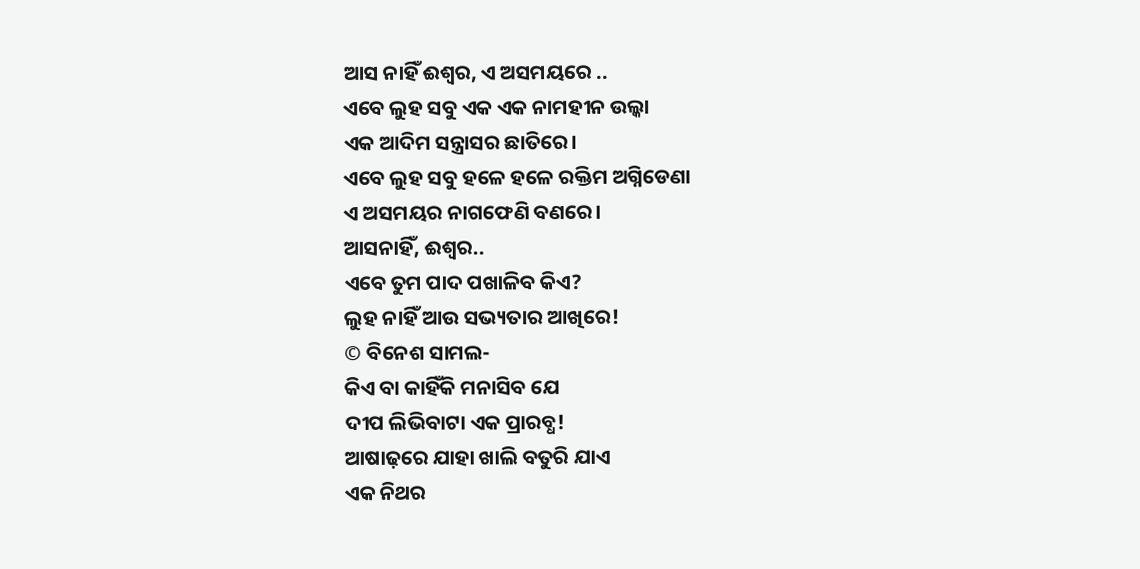ଆସ ନାହିଁ ଈଶ୍ୱର, ଏ ଅସମୟରେ ..
ଏବେ ଲୁହ ସବୁ ଏକ ଏକ ନାମହୀନ ଉଲ୍କା
ଏକ ଆଦିମ ସନ୍ତ୍ରାସର ଛାତିରେ।
ଏବେ ଲୁହ ସବୁ ହଳେ ହଳେ ରକ୍ତିମ ଅଗ୍ନିଡେଣା
ଏ ଅସମୟର ନାଗଫେଣି ବଣରେ।
ଆସନାହିଁ, ଈଶ୍ୱର..
ଏବେ ତୁମ ପାଦ ପଖାଳିବ କିଏ?
ଲୁହ ନାହିଁ ଆଉ ସଭ୍ୟତାର ଆଖିରେ!
© ବିନେଶ ସାମଲ-
କିଏ ବା କାହିଁକି ମନାସିବ ଯେ
ଦୀପ ଲିଭିବାଟା ଏକ ପ୍ରାରବ୍ଧ!
ଆଷାଢ଼ରେ ଯାହା ଖାଲି ବତୁରି ଯାଏ
ଏକ ନିଥର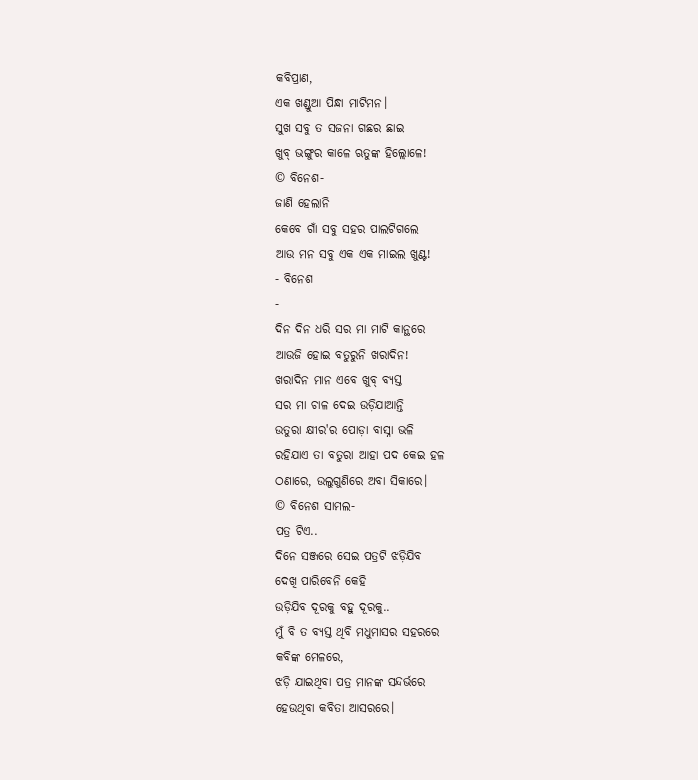କବିପ୍ରାଣ,
ଏକ ଖଣ୍ଡୁଆ ପିନ୍ଧା ମାଟିମନ।
ସୁଖ ସବୁ ତ ସଜନା ଗଛର ଛାଇ
ଖୁବ୍ ଭଙ୍ଗୁର କାଳେ ଋତୁଙ୍କ ହିଲ୍ଲୋଳେ!
© ବିନେଶ-
ଜାଣି ହେଲାନି
କେବେ ଗାଁ ସବୁ ସହର ପାଲଟିଗଲେ
ଆଉ ମନ ସବୁ ଏକ ଏକ ମାଇଲ ଖୁଣ୍ଟ!
- ବିନେଶ
-
ଦିନ ଦିନ ଧରି ସର ମା ମାଟି କାନ୍ଥରେ
ଆଉଜି ହୋଇ ବତୁରୁନି ଖରାଦିନ!
ଖରାଦିନ ମାନ ଏବେ ଖୁବ୍ ବ୍ୟସ୍ତ
ସର ମା ଚାଳ ଦେଇ ଉଡ଼ିଯାଆନ୍ତି
ଉତୁରା କ୍ଷୀର'ର ପୋଡ଼ା ବାସ୍ନା ଭଳି
ରହିଯାଏ ତା ବତୁରା ଆହା ପଦ କେଇ ହଳ
ଠଣାରେ, ଉଲୁଗୁଣିରେ ଅବା ସିକାରେ।
© ବିନେଶ ସାମଲ-
ପତ୍ର ଟିଏ..
ଦିନେ ସଞ୍ଜରେ ସେଇ ପତ୍ରଟି ଝଡ଼ିଯିବ
ଦେଖି ପାରିବେନି କେହି
ଉଡ଼ିଯିବ ଦୂରକୁ ବହୁ ଦୂରକୁ..
ମୁଁ ବି ତ ବ୍ୟସ୍ତ ଥିବି ମଧୁମାସର ସହରରେ
କବିଙ୍କ ମେଳରେ,
ଝଡ଼ି ଯାଇଥିବା ପତ୍ର ମାନଙ୍କ ସନ୍ଦର୍ଭରେ
ହେଉଥିବା କବିତା ଆସରରେ।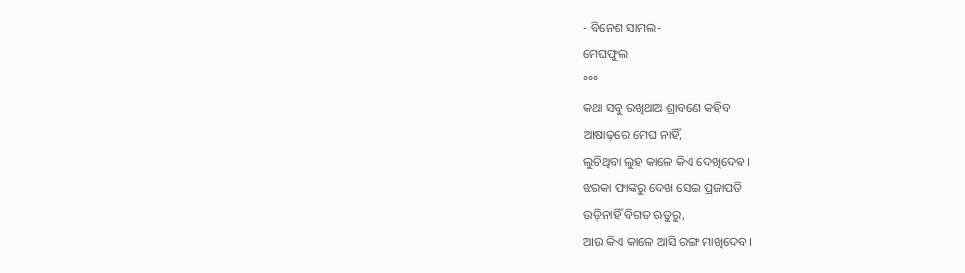- ବିନେଶ ସାମଲ-
ମେଘଫୁଲ
°°°
କଥା ସବୁ ରଖିଥାଅ ଶ୍ରାବଣେ କହିବ
ଆଷାଢ଼ରେ ମେଘ ନାହିଁ,
ଲୁଚିଥିବା ଲୁହ କାଳେ କିଏ ଦେଖିଦେଵ।
ଝରକା ଫାଙ୍କରୁ ଦେଖ ସେଇ ପ୍ରଜାପତି
ଉଡ଼ିନାହିଁ ବିଗତ ଋତୁରୁ,
ଆଉ କିଏ କାଳେ ଆସି ରଙ୍ଗ ମାଖିଦେବ।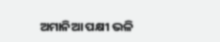ଅମାନିଆ ପକ୍ଷୀ ଭଳି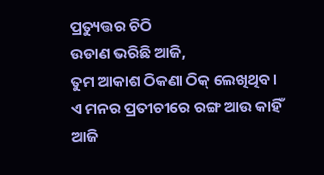ପ୍ରତ୍ୟୁତ୍ତର ଚିଠି
ଉଡାଣ ଭରିଛି ଆଜି,
ତୁମ ଆକାଶ ଠିକଣା ଠିକ୍ ଲେଖିଥିବ।
ଏ ମନର ପ୍ରତୀଚୀରେ ରଙ୍ଗ ଆଉ କାହିଁ
ଆଜି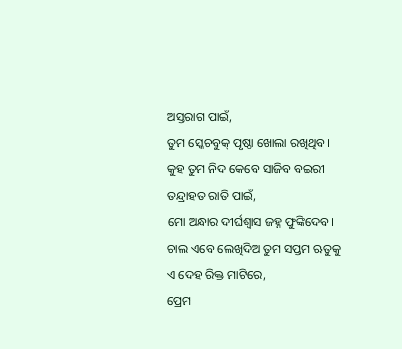ଅସ୍ତରାଗ ପାଇଁ,
ତୁମ ସ୍କେଚବୁକ୍ ପୃଷ୍ଠା ଖୋଲା ରଖିଥିବ।
କୁହ ତୁମ ନିଦ କେବେ ସାଜିବ ବଇରୀ
ତନ୍ଦ୍ରାହତ ରାତି ପାଇଁ,
ମୋ ଅନ୍ଧାର ଦୀର୍ଘଶ୍ବାସ ଜହ୍ନ ଫୁଙ୍କିଦେବ।
ଚାଲ ଏବେ ଲେଖିଦିଅ ତୁମ ସପ୍ତମ ଋତୁକୁ
ଏ ଦେହ ରିକ୍ତ ମାଟିରେ,
ପ୍ରେମ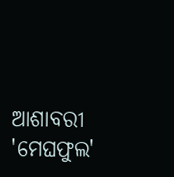ଆଶାବରୀ 'ମେଘଫୁଲ'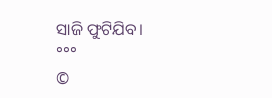ସାଜି ଫୁଟିଯିବ।
°°°
©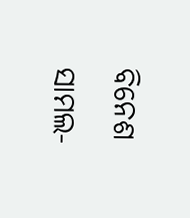ବିନେଶ ସାମଲ-